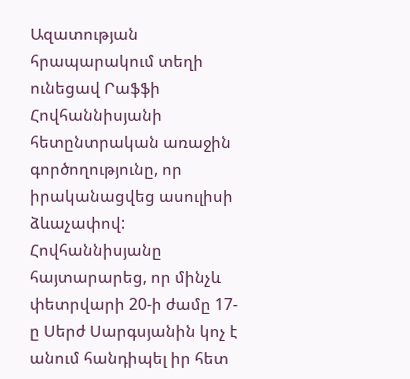Ազատության հրապարակում տեղի ունեցավ Րաֆֆի Հովհաննիսյանի հետընտրական առաջին գործողությունը, որ իրականացվեց ասուլիսի ձևաչափով: Հովհաննիսյանը հայտարարեց, որ մինչև փետրվարի 20-ի ժամը 17-ը Սերժ Սարգսյանին կոչ է անում հանդիպել իր հետ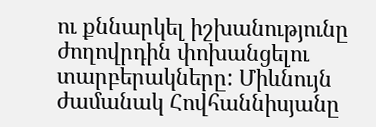ու քննարկել իշխանությունը ժողովրդին փոխանցելու տարբերակները: Միևնույն ժամանակ Հովհաննիսյանը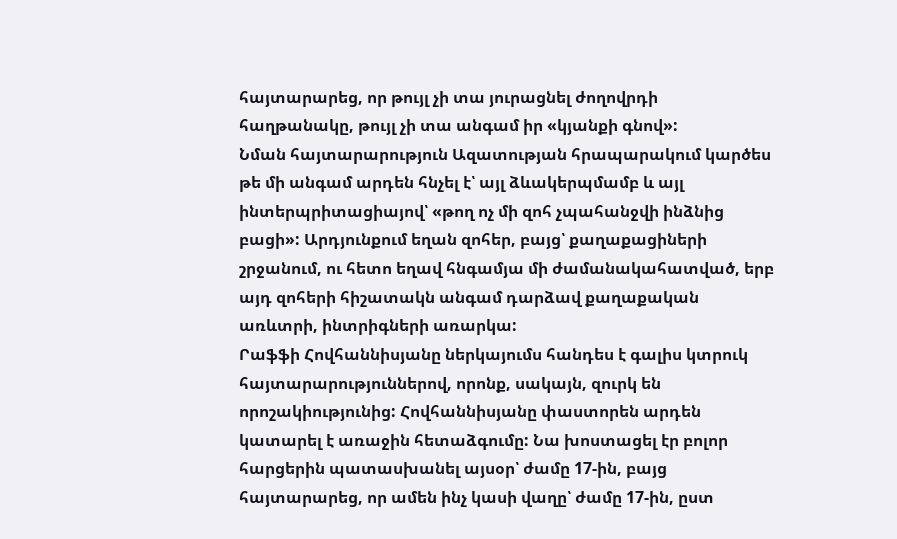հայտարարեց, որ թույլ չի տա յուրացնել ժողովրդի հաղթանակը, թույլ չի տա անգամ իր «կյանքի գնով»:
Նման հայտարարություն Ազատության հրապարակում կարծես թե մի անգամ արդեն հնչել է՝ այլ ձևակերպմամբ և այլ ինտերպրիտացիայով՝ «թող ոչ մի զոհ չպահանջվի ինձնից բացի»: Արդյունքում եղան զոհեր, բայց՝ քաղաքացիների շրջանում, ու հետո եղավ հնգամյա մի ժամանակահատված, երբ այդ զոհերի հիշատակն անգամ դարձավ քաղաքական առևտրի, ինտրիգների առարկա:
Րաֆֆի Հովհաննիսյանը ներկայումս հանդես է գալիս կտրուկ հայտարարություններով, որոնք, սակայն, զուրկ են որոշակիությունից: Հովհաննիսյանը փաստորեն արդեն կատարել է առաջին հետաձգումը: Նա խոստացել էր բոլոր հարցերին պատասխանել այսօր՝ ժամը 17-ին, բայց հայտարարեց, որ ամեն ինչ կասի վաղը՝ ժամը 17-ին, ըստ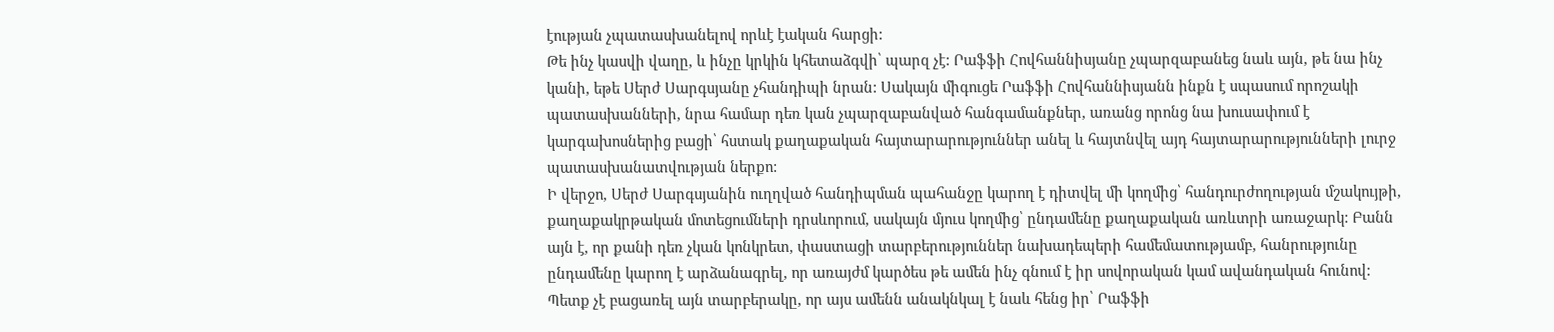էության չպատասխանելով որևէ էական հարցի:
Թե ինչ կասվի վաղը, և ինչը կրկին կհետաձգվի՝ պարզ չէ: Րաֆֆի Հովհաննիսյանը չպարզաբանեց նաև այն, թե նա ինչ կանի, եթե Սերժ Սարգսյանը չհանդիպի նրան: Սակայն միգուցե Րաֆֆի Հովհաննիսյանն ինքն է սպասում որոշակի պատասխանների, նրա համար դեռ կան չպարզաբանված հանգամանքներ, առանց որոնց նա խուսափում է կարգախոսներից բացի՝ հստակ քաղաքական հայտարարություններ անել և հայտնվել այդ հայտարարությունների լուրջ պատասխանատվության ներքո:
Ի վերջո, Սերժ Սարգսյանին ուղղված հանդիպման պահանջը կարող է դիտվել մի կողմից՝ հանդուրժողության մշակույթի, քաղաքակրթական մոտեցումների դրսևորում, սակայն մյուս կողմից՝ ընդամենը քաղաքական առևտրի առաջարկ: Բանն այն է, որ քանի դեռ չկան կոնկրետ, փաստացի տարբերություններ նախադեպերի համեմատությամբ, հանրությունը ընդամենը կարող է արձանագրել, որ առայժմ կարծես թե ամեն ինչ գնում է իր սովորական կամ ավանդական հունով:
Պետք չէ բացառել այն տարբերակը, որ այս ամենն անակնկալ է նաև հենց իր՝ Րաֆֆի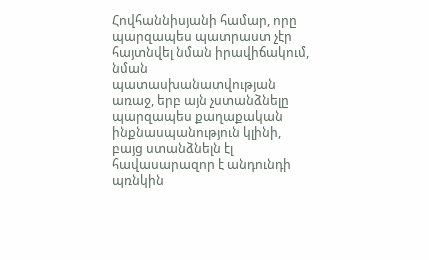Հովհաննիսյանի համար, որը պարզապես պատրաստ չէր հայտնվել նման իրավիճակում, նման պատասխանատվության առաջ, երբ այն չստանձնելը պարզապես քաղաքական ինքնասպանություն կլինի, բայց ստանձնելն էլ հավասարազոր է անդունդի պռնկին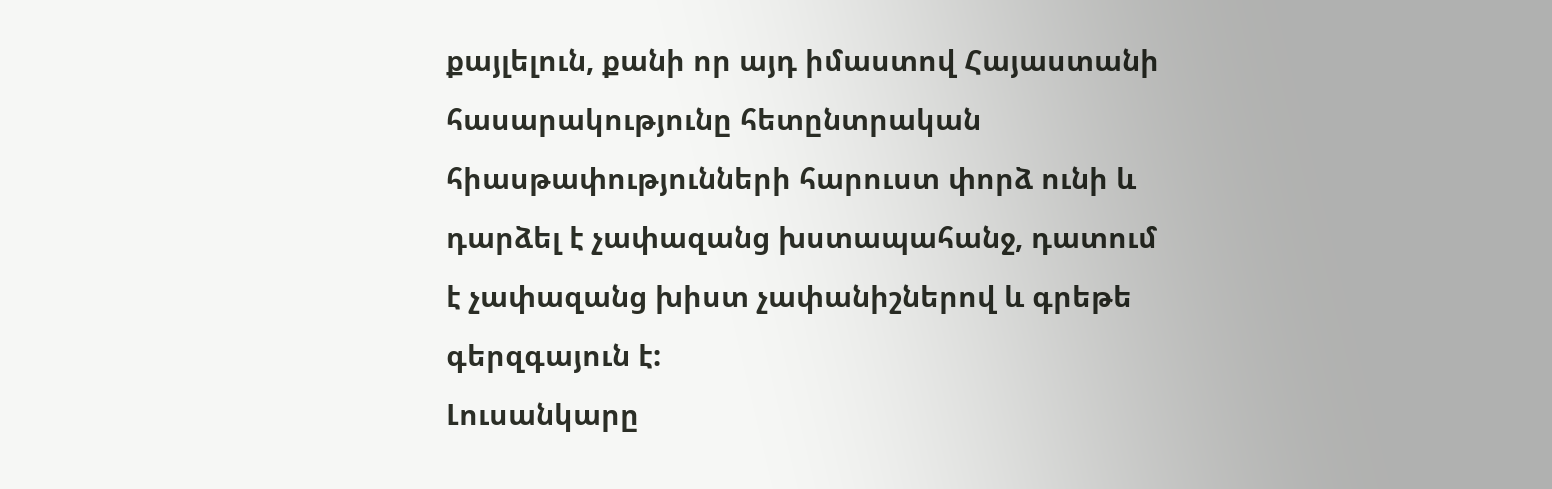քայլելուն, քանի որ այդ իմաստով Հայաստանի հասարակությունը հետընտրական հիասթափությունների հարուստ փորձ ունի և դարձել է չափազանց խստապահանջ, դատում է չափազանց խիստ չափանիշներով և գրեթե գերզգայուն է:
Լուսանկարը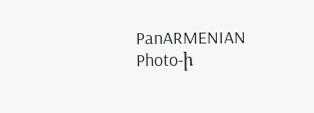PanARMENIAN Photo-ի